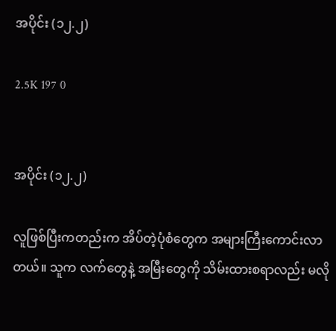အပိုင်း (၁၂.၂)

2.5K 197 0


အပိုင်း (၁၂.၂)

လူဖြစ်ပြီးကတည်းက အိပ်တဲ့ပုံစံတွေက အများကြီးကောင်းလာတယ်။ သူက လက်တွေနဲ့ အမြီးတွေကို သိမ်းထားစရာလည်း မလို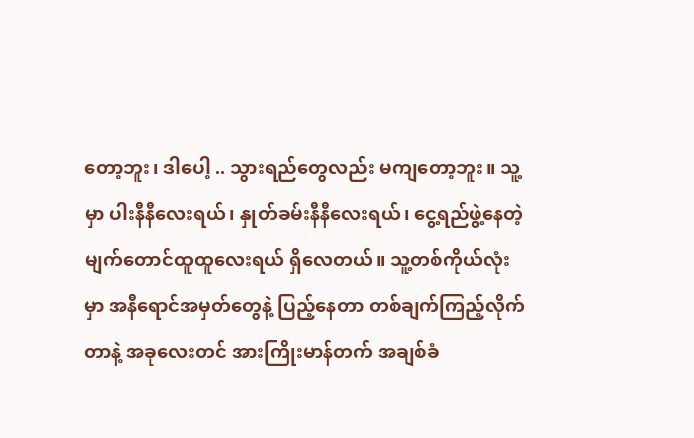တော့ဘူး၊ ဒါပေါ့ .. သွားရည်တွေလည်း မကျတော့ဘူး။ သူ့မှာ ပါးနီနီလေးရယ်၊ နှုတ်ခမ်းနီနီလေးရယ်၊ ငွေ့ရည်ဖွဲ့နေတဲ့ မျက်တောင်ထူထူလေးရယ် ရှိလေတယ်။ သူ့တစ်ကိုယ်လုံးမှာ အနီရောင်အမှတ်တွေနဲ့ ပြည့်နေတာ တစ်ချက်ကြည့်လိုက်တာနဲ့ အခုလေးတင် အားကြိုးမာန်တက် အချစ်ခံ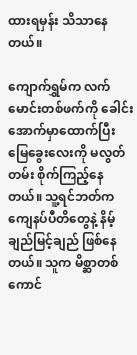ထားရမှန်း သိသာနေတယ်။

ကျောက်ရွှမ်က လက်မောင်းတစ်ဖက်ကို ခေါင်းအောက်မှာထောက်ပြီး မြေခွေးလေးကို မလွတ်တမ်း စိုက်ကြည့်နေတယ်။ သူ့ရင်ဘတ်က ကျေနပ်ပီတိတွေနဲ့ နိမ့်ချည်မြင့်ချည် ဖြစ်နေတယ်။ သူက မိစ္ဆာတစ်ကောင်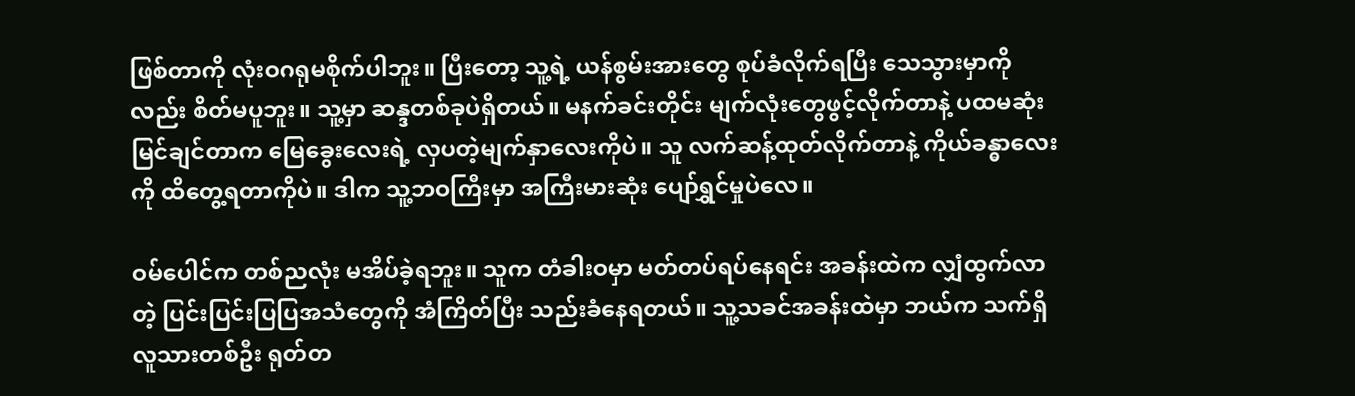ဖြစ်တာကို လုံးဝဂရုမစိုက်ပါဘူး။ ပြီးတော့ သူ့ရဲ့ ယန်စွမ်းအားတွေ စုပ်ခံလိုက်ရပြီး သေသွားမှာကိုလည်း စိတ်မပူဘူး။ သူ့မှာ ဆန္ဒတစ်ခုပဲရှိတယ်။ မနက်ခင်းတိုင်း မျက်လုံးတွေဖွင့်လိုက်တာနဲ့ ပထမဆုံးမြင်ချင်တာက မြေခွေးလေးရဲ့ လှပတဲ့မျက်နှာလေးကိုပဲ။ သူ လက်ဆန့်ထုတ်လိုက်တာနဲ့ ကိုယ်ခန္ဓာလေးကို ထိတွေ့ရတာကိုပဲ။ ဒါက သူ့ဘဝကြီးမှာ အကြီးမားဆုံး ပျော်ရွှင်မှုပဲလေ။

ဝမ်ပေါင်က တစ်ညလုံး မအိပ်ခဲ့ရဘူး။ သူက တံခါးဝမှာ မတ်တပ်ရပ်နေရင်း အခန်းထဲက လျှံထွက်လာတဲ့ ပြင်းပြင်းပြပြအသံတွေကို အံကြိတ်ပြီး သည်းခံနေရတယ်။ သူ့သခင်အခန်းထဲမှာ ဘယ်က သက်ရှိလူသားတစ်ဦး ရုတ်တ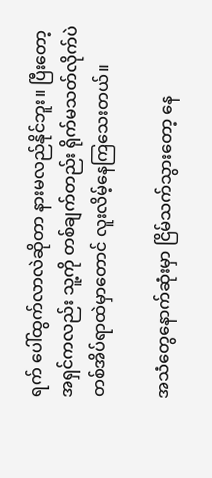ရက် ပေါ်ထွက်လာလဲဆိုတာ နားမလည်နိုင်ဘူး။ ပြီးတော့ အရှင်ကလည်း သူ့ကို တစ်ချက်တည်း ရိုက်မသတ်လိုက်ပဲ တစ်အိပ်ရာထဲမှာတောင် လူးလိမ့်နေကြသေးတယ်။

အသံတွေနောက်ဆုံးမှာ ငြိမ်သက်သွားတော့ နေ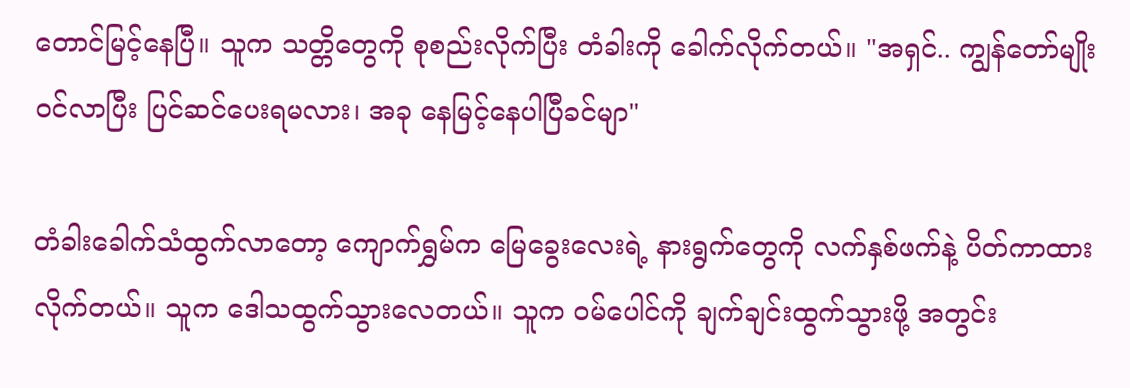တောင်မြင့်နေပြီ။ သူက သတ္တိတွေကို စုစည်းလိုက်ပြီး တံခါးကို ခေါက်လိုက်တယ်။ "အရှင်.. ကျွန်တော်မျိုး ဝင်လာပြီး ပြင်ဆင်ပေးရမလား၊ အခု နေမြင့်နေပါပြီခင်မျာ"

တံခါးခေါက်သံထွက်လာတော့ ကျောက်ရွှမ်က မြေခွေးလေးရဲ့ နားရွက်တွေကို လက်နှစ်ဖက်နဲ့ ပိတ်ကာထားလိုက်တယ်။ သူက ဒေါသထွက်သွားလေတယ်။ သူက ဝမ်ပေါင်ကို ချက်ချင်းထွက်သွားဖို့ အတွင်း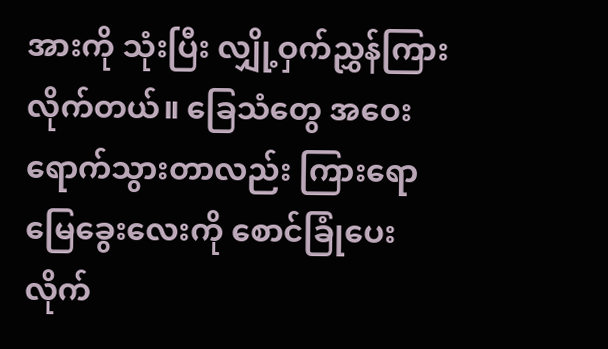အားကို သုံးပြီး လျှို့ဝှက်ညွှန်ကြားလိုက်တယ်။ ခြေသံတွေ အဝေးရောက်သွားတာလည်း ကြားရော မြေခွေးလေးကို စောင်ခြုံပေးလိုက်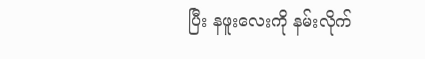ပြီး နဖူးလေးကို နမ်းလိုက်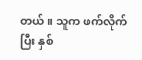တယ်။ သူက ဖက်လိုက်ပြီး နှစ်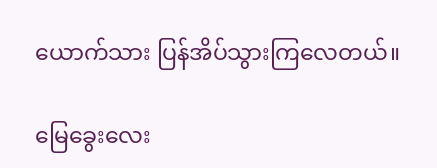ယောက်သား ပြန်အိပ်သွားကြလေတယ်။

မြေခွေးလေး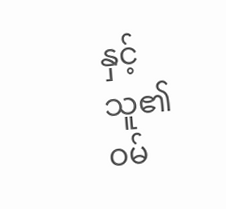နှင့် သူ၏ဝမ်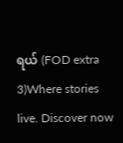ရယ် (FOD extra 3)Where stories live. Discover now